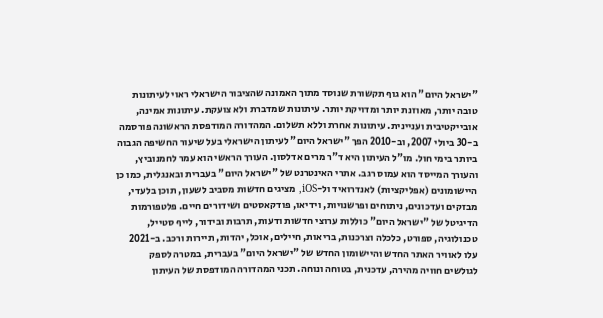"ישראל היום" הוא גוף תקשורת שנוסד מתוך האמונה שהציבור הישראלי ראוי לעיתונות טובה יותר, מאוזנת יותר ומדויקת יותר. עיתונות שמדברת ולא צועקת. עיתונות אמינה, אובייקטיבית ועניינית. עיתונות אחרת וללא תשלום. המהדורה המודפסת הראשונה פורסמה ב-30 ביולי 2007, וב-2010 הפך "ישראל היום" לעיתון הישראלי בעל שיעור החשיפה הגבוה ביותר בימי חול. מו"ל העיתון היא ד"ר מרים אדלסון. העורך הראשי הוא עמר לחמנוביץ, והעורך המייסד הוא עמוס רגב. אתרי האינטרנט של "ישראל היום" בעברית ובאנגלית, כמו כן היישומונים (אפליקציות) לאנדרואיד ול-iOS, מציגים חדשות מסביב לשעון, תוכן בלעדי, מבזקים ועדכונים, ניתוחים ופרשנויות, וידיאו, פודקאסטים ושידורים חיים. פלטפורמות הדיגיטל של "ישראל היום" כוללות ערוצי חדשות ודעות, תרבות ובידור, לייף סטייל, טכנולוגיה, ספורט, כלכלה וצרכנות, בריאות, חיילים, אוכל, יהדות, תיירות ורכב. ב-2021 עלו לאוויר האתר החדש והיישומון החדש של "ישראל היום" בעברית, במטרה לספק לגולשים חוויה מהירה, עדכנית, בטוחה ונוחה. תכני המהדורה המודפסת של העיתון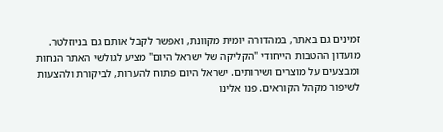זמינים גם באתר, במהדורה יומית מקוונת, ואפשר לקבל אותם גם בניוזלטר. מועדון ההטבות הייחודי "הקליקה של ישראל היום" מציע לגולשי האתר הנחות ומבצעים על מוצרים ושירותים. ישראל היום פתוח להערות, לביקורת ולהצעות לשיפור מקהל הקוראים. פנו אלינו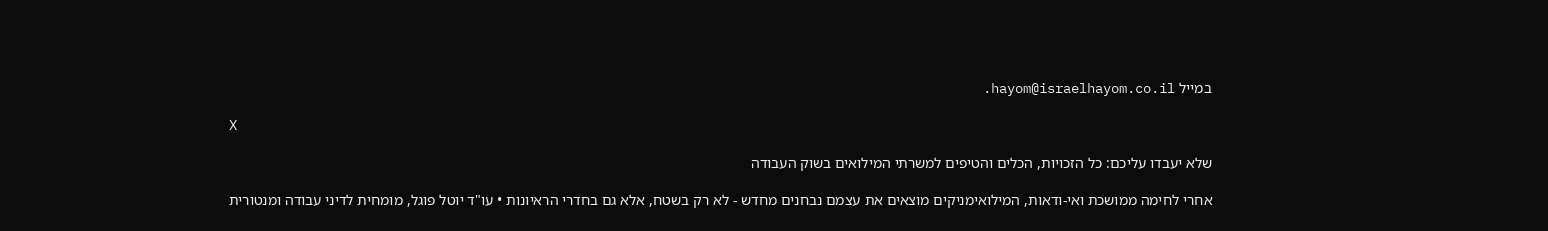במייל hayom@israelhayom.co.il.

X

שלא יעבדו עליכם: כל הזכויות, הכלים והטיפים למשרתי המילואים בשוק העבודה

אחרי לחימה ממושכת ואי-ודאות, המילואימניקים מוצאים את עצמם נבחנים מחדש - לא רק בשטח, אלא גם בחדרי הראיונות • עו"ד יוטל פוגל, מומחית לדיני עבודה ומנטורית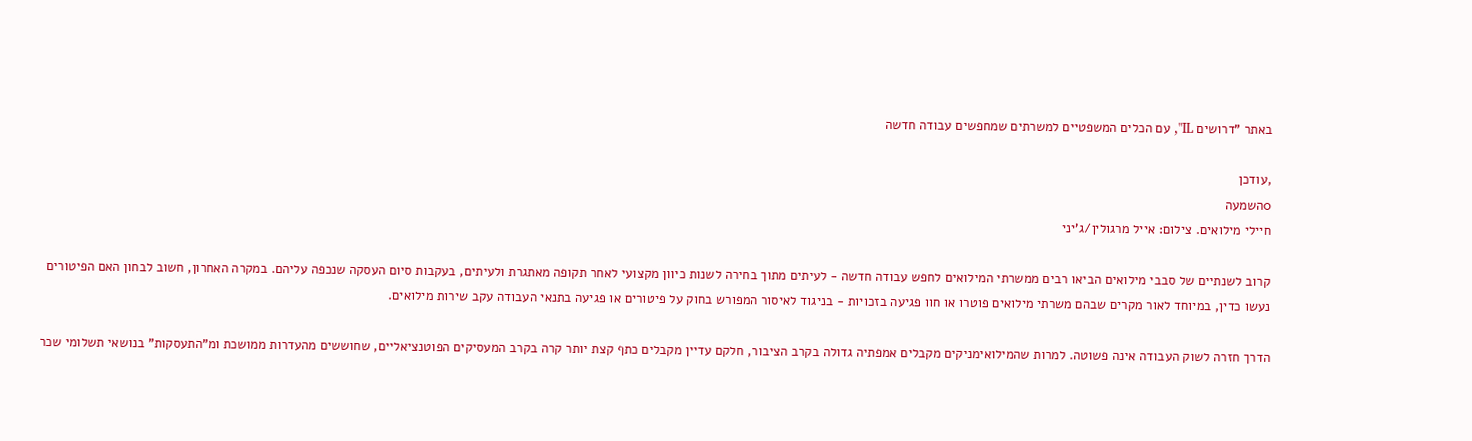באתר "דרושים IL", עם הכלים המשפטיים למשרתים שמחפשים עבודה חדשה

,עודכן
0השמעה
חיילי מילואים. צילום: אייל מרגולין/ג'יני

קרוב לשנתיים של סבבי מילואים הביאו רבים ממשרתי המילואים לחפש עבודה חדשה - לעיתים מתוך בחירה לשנות כיוון מקצועי לאחר תקופה מאתגרת ולעיתים, בעקבות סיום העסקה שנכפה עליהם. במקרה האחרון, חשוב לבחון האם הפיטורים נעשו כדין, במיוחד לאור מקרים שבהם משרתי מילואים פוטרו או חוו פגיעה בזכויות - בניגוד לאיסור המפורש בחוק על פיטורים או פגיעה בתנאי העבודה עקב שירות מילואים.

הדרך חזרה לשוק העבודה אינה פשוטה. למרות שהמילואימניקים מקבלים אמפתיה גדולה בקרב הציבור, חלקם עדיין מקבלים כתף קצת יותר קרה בקרב המעסיקים הפוטנציאליים, שחוששים מהעדרות ממושכת ומ"התעסקות" בנושאי תשלומי שכר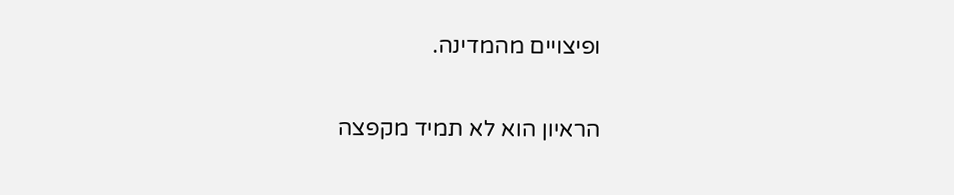ופיצויים מהמדינה.

הראיון הוא לא תמיד מקפצה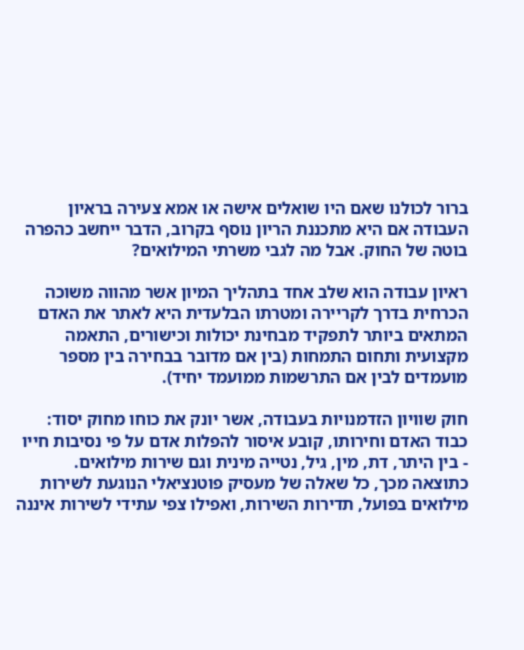ברור לכולנו שאם היו שואלים אישה או אמא צעירה בראיון העבודה אם היא מתכננת הריון נוסף בקרוב, הדבר ייחשב כהפרה בוטה של החוק. אבל מה לגבי משרתי המילואים?

ראיון עבודה הוא שלב אחד בתהליך המיון אשר מהווה משוכה הכרחית בדרך לקריירה ומטרתו הבלעדית היא לאתר את האדם המתאים ביותר לתפקיד מבחינת יכולות וכישורים, התאמה מקצועית ותחום התמחות (בין אם מדובר בבחירה בין מספר מועמדים לבין אם התרשמות ממועמד יחיד).

חוק שוויון הזדמנויות בעבודה, אשר יונק את כוחו מחוק יסוד: כבוד האדם וחירותו, קובע איסור להפלות אדם על פי נסיבות חייו - בין היתר, דת, מין, גיל, נטייה מינית וגם שירות מילואים. כתוצאה מכך, כל שאלה של מעסיק פוטנציאלי הנוגעת לשירות מילואים בפועל, תדירות השירות, ואפילו צפי עתידי לשירות איננה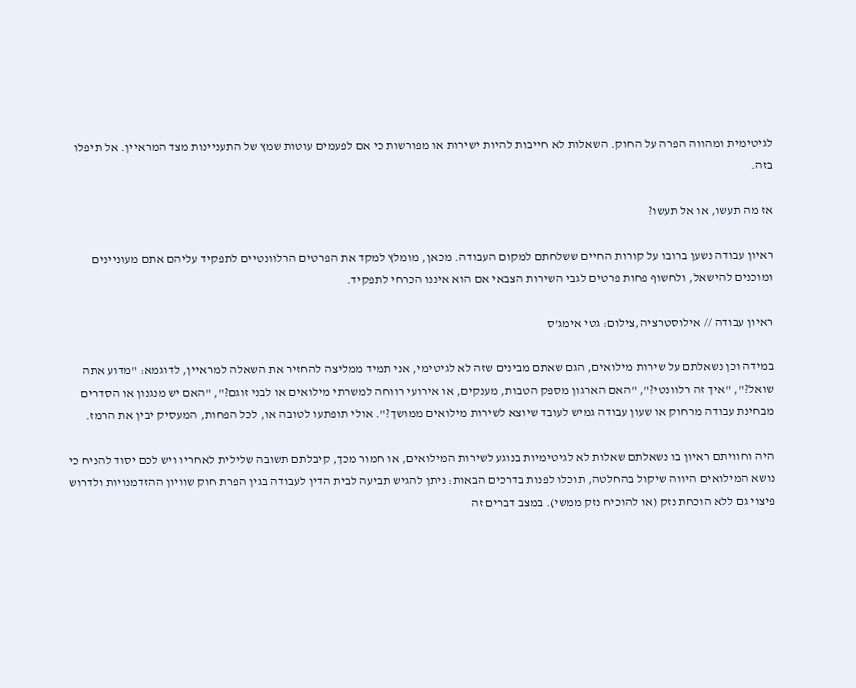לגיטימית ומהווה הפרה על החוק. השאלות לא חייבות להיות ישירות או מפורשות כי אם לפעמים עוטות שמץ של התעניינות מצד המראיין. אל תיפלו בזה.

אז מה תעשו, או אל תעשו?

ראיון עבודה נשען ברובו על קורות החיים ששלחתם למקום העבודה. מכאן, מומלץ למקד את הפרטים הרלוונטיים לתפקיד עליהם אתם מעוניינים ומוכנים להישאל, ולחשוף פחות פרטים לגבי השירות הצבאי אם הוא איננו הכרחי לתפקיד.

ראיון עבודה // אילוסטרציה,צילום: גטי אימג'ס

במידה וכן נשאלתם על שירות מילואים, הגם שאתם מבינים שזה לא לגיטימי, אני תמיד ממליצה להחזיר את השאלה למראיין, לדוגמא: "מדוע אתה שואל?", "איך זה רלוונטי?", "האם הארגון מספק הטבות, מענקים, או אירועי רווחה למשרתי מילואים או לבני זוגם?", "האם יש מנגנון או הסדרים מבחינת עבודה מרחוק או שעון עבודה גמיש לעובד שיוצא לשירות מילואים ממושך?". אולי תופתעו לטובה או, לכל הפחות, המעסיק יבין את הרמז.

היה וחוויתם ראיון בו נשאלתם שאלות לא לגיטימיות בנוגע לשירות המילואים, או חמור מכך, קיבלתם תשובה שלילית לאחריו ויש לכם יסוד להניח כי נושא המילואים היווה שיקול בהחלטה, תוכלו לפנות בדרכים הבאות: ניתן להגיש תביעה לבית הדין לעבודה בגין הפרת חוק שוויון ההזדמנויות ולדרוש פיצוי גם ללא הוכחת נזק (או להוכיח נזק ממשי). במצב דברים זה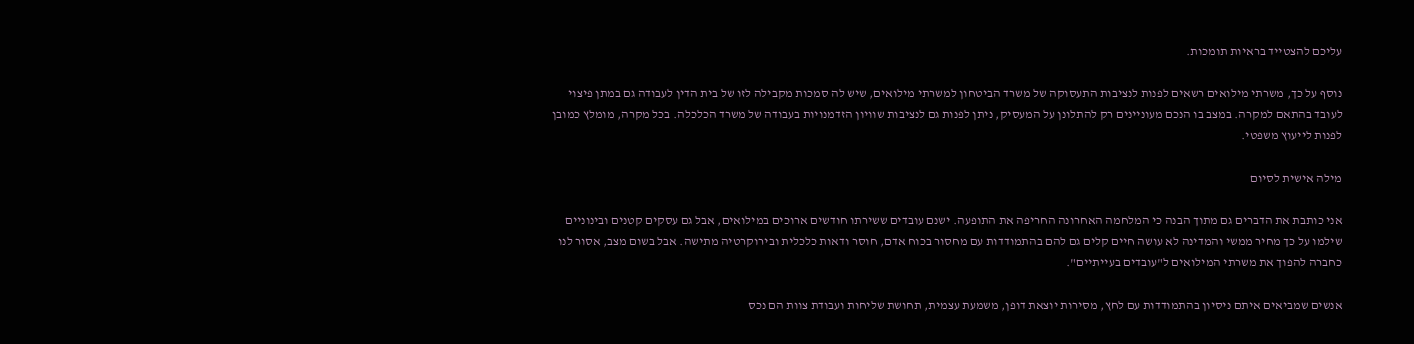עליכם להצטייד בראיות תומכות.

נוסף על כך, משרתי מילואים רשאים לפנות לנציבות התעסוקה של משרד הביטחון למשרתי מילואים, שיש לה סמכות מקבילה לזו של בית הדין לעבודה גם במתן פיצוי לעובד בהתאם למקרה. במצב בו הנכם מעוניינים רק להתלונן על המעסיק, ניתן לפנות גם לנציבות שוויון הזדמנויות בעבודה של משרד הכלכלה. בכל מקרה, מומלץ כמובן לפנות לייעוץ משפטי.

מילה אישית לסיום

אני כותבת את הדברים גם מתוך הבנה כי המלחמה האחרונה החריפה את התופעה. ישנם עובדים ששירתו חודשים ארוכים במילואים, אבל גם עסקים קטנים ובינוניים שילמו על כך מחיר ממשי והמדינה לא עושה חיים קלים גם להם בהתמודדות עם מחסור בכוח אדם, חוסר ודאות כלכלית ובירוקרטיה מתישה. אבל בשום מצב, אסור לנו כחברה להפוך את משרתי המילואים ל"עובדים בעייתיים".

אנשים שמביאים איתם ניסיון בהתמודדות עם לחץ, מסירות יוצאת דופן, משמעת עצמית, תחושת שליחות ועבודת צוות הם נכס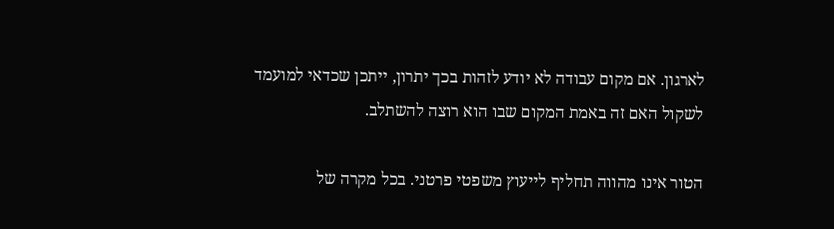לארגון. אם מקום עבודה לא יודע לזהות בכך יתרון, ייתכן שכדאי למועמד לשקול האם זה באמת המקום שבו הוא רוצה להשתלב.

הטור אינו מהווה תחליף לייעוץ משפטי פרטני. בכל מקרה של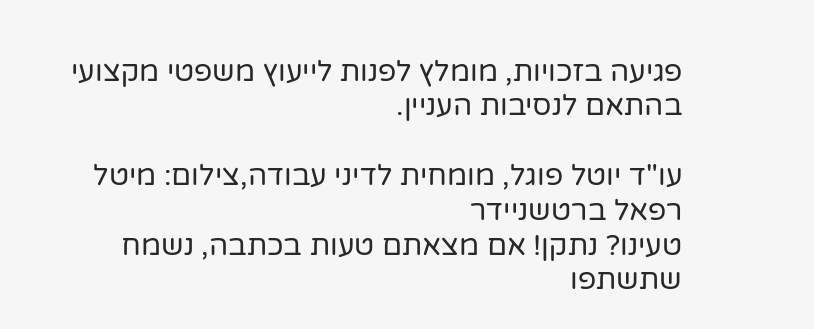פגיעה בזכויות, מומלץ לפנות לייעוץ משפטי מקצועי בהתאם לנסיבות העניין.

עו"ד יוטל פוגל, מומחית לדיני עבודה,צילום: מיטל רפאל ברטשניידר
טעינו? נתקן! אם מצאתם טעות בכתבה, נשמח שתשתפו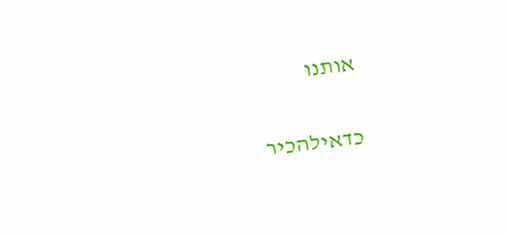אותנו

כדאילהכיר